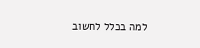למה בכלל לחשוב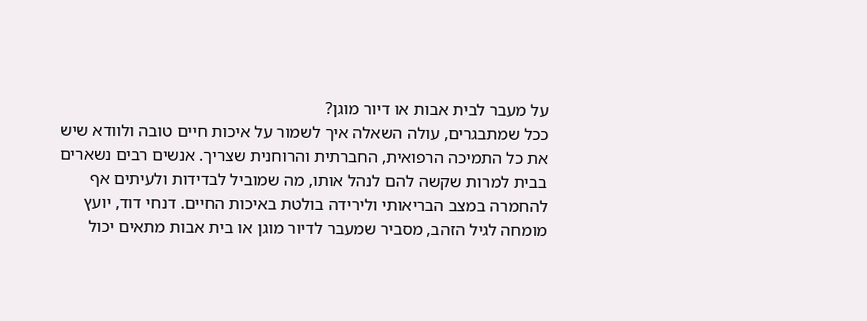על מעבר לבית אבות או דיור מוגן?
ככל שמתבגרים, עולה השאלה איך לשמור על איכות חיים טובה ולוודא שיש את כל התמיכה הרפואית, החברתית והרוחנית שצריך. אנשים רבים נשארים בבית למרות שקשה להם לנהל אותו, מה שמוביל לבדידות ולעיתים אף להחמרה במצב הבריאותי ולירידה בולטת באיכות החיים. דנחי דוד, יועץ מומחה לגיל הזהב, מסביר שמעבר לדיור מוגן או בית אבות מתאים יכול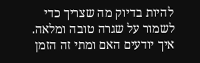להיות בדיוק מה שצריך כדי לשמור על שגרה טובה ומלאה.
איך יודעים האם ומתי זה הזמן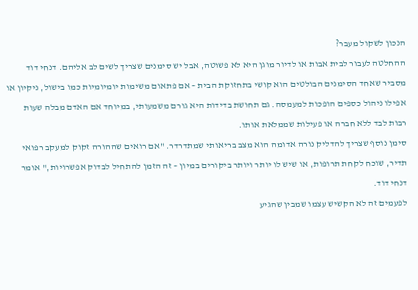הנכון לשקול מעבר?
ההחלטה לעבור לבית אבות או לדיור מוגן היא לא פשוטה, אבל יש סימנים שצריך לשים לב אליהם. דנחי דוד מסביר שאחד הסימנים הבולטים הוא קושי בתחזוקת הבית – אם פתאום משימות יומיומיות כמו בישול, ניקיון או אפילו ניהול כספים הופכות למעמסה. גם תחושת בדידות היא גורם משמעותי, במיוחד אם האדם מבלה שעות רבות לבד ללא חברה או פעילות שממלאת אותו.
סימן נוסף שצריך להדליק נורה אדומה הוא מצב בריאותי שמתדרדר. "אם רואים שההורה זקוק למעקב רפואי תדיר, שוכח לקחת תרופות, או שיש לו יותר ויותר ביקורים במיון – זה הזמן להתחיל לבדוק אפשרויות," אומר דנחי דוד.
לפעמים זה לא הקשיש עצמו שמבין שהגיע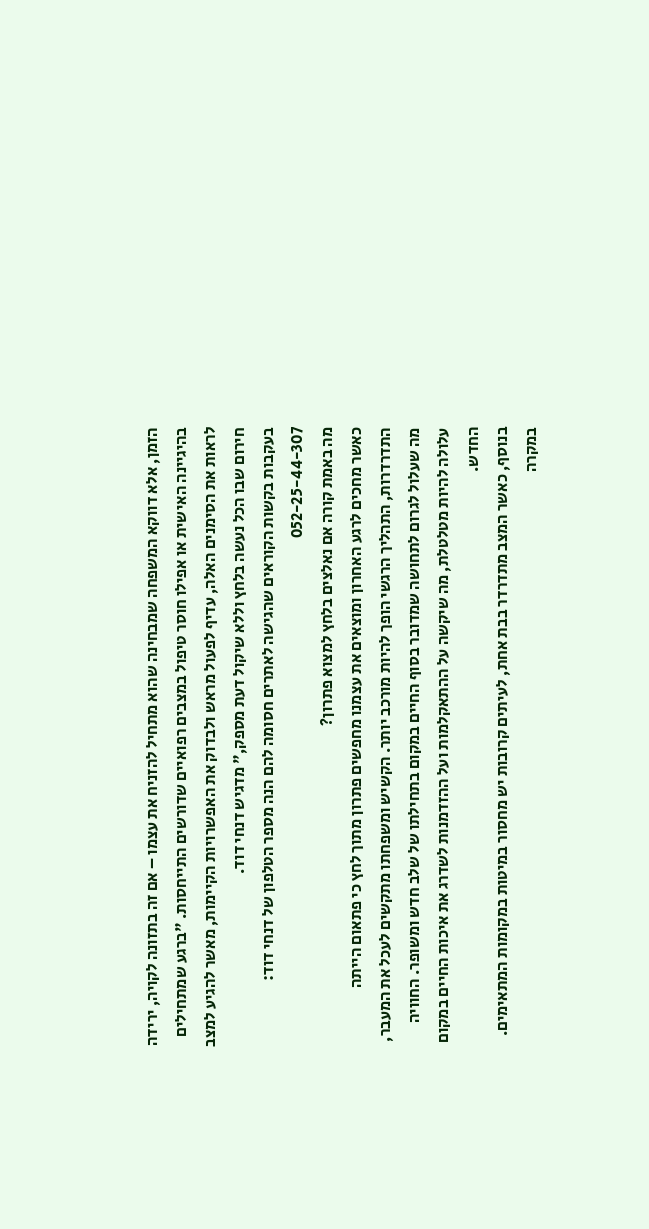הזמן, אלא דווקא המשפחה שמבחינה שהוא מתחיל להזניח את עצמו – אם זה בתזונה לקויה, ירידה בהיגיינה האישית או אפילו חוסר טיפול במצבים רפואיים שדורשים התייחסות. "ברגע שמתחילים לראות את הסימנים האלה, עדיף לפעול מראש ולבדוק את האפשרויות הקיימות, מאשר להגיע למצב חירום שבו הכל נעשה בלחץ וללא שיקול דעת מספק," מדגיש דנחי דוד.
בעקבות בקשות הקוראים שהגישה לאתרים חסומה להם הנה מספר הטלפון של דנחי דוד: 052-25-44-307
מה באמת קורה אם נאלצים בלחץ למצוא פתרון?
כאשר מחכים לרגע האחרון ומוצאים את עצמנו מחפשים פתרון מתוך לחץ כי פתאום הייתה התדרדרות, התהליך הרגשי הופך להיות מורכב יותר. הקשיש ומשפחתו מתקשים לעכל את המעבר, מה שעלול לגרום לתחושה שמדובר בסוף החיים במקום בתחילתו של שלב חדש ומשופר. החוויה עלולה להיות מטלטלת, מה שיקשה על ההתאקלמות ועל ההזדמנות לשדרג את איכות החיים במקום החדש.
בנוסף, כאשר המצב מתדרדר בבת אחת, לעיתים קרובות יש מחסור במיטות במקומות המתאימים. במקרה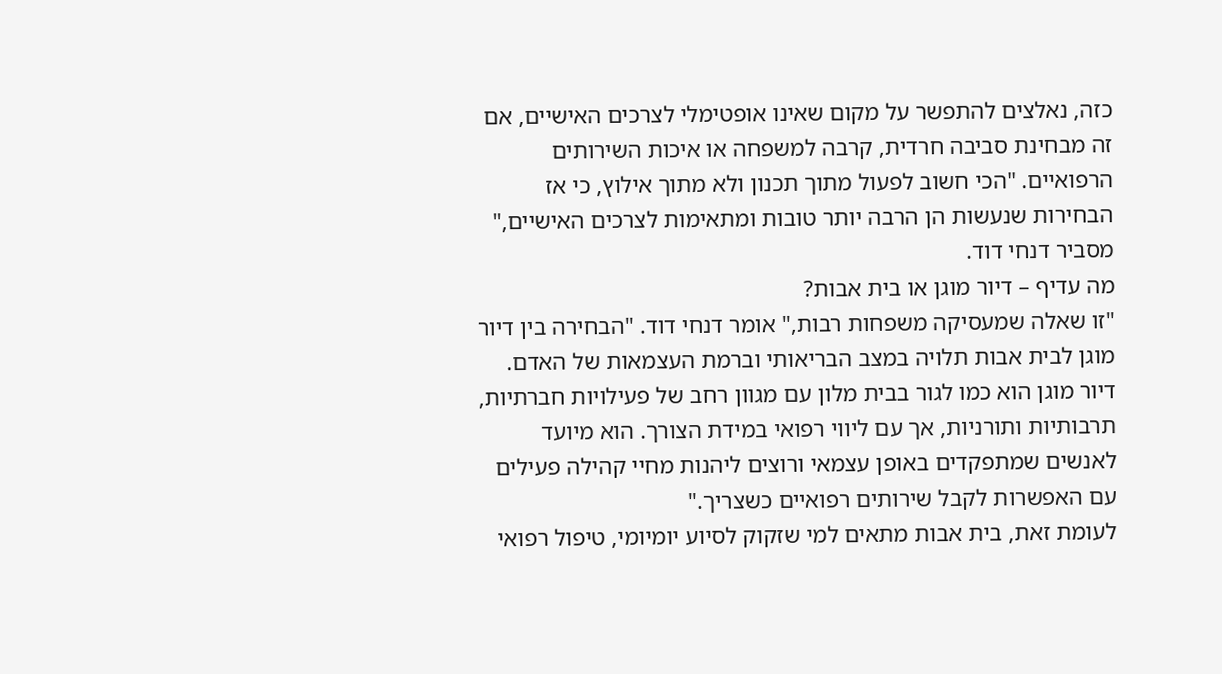כזה, נאלצים להתפשר על מקום שאינו אופטימלי לצרכים האישיים, אם זה מבחינת סביבה חרדית, קרבה למשפחה או איכות השירותים הרפואיים. "הכי חשוב לפעול מתוך תכנון ולא מתוך אילוץ, כי אז הבחירות שנעשות הן הרבה יותר טובות ומתאימות לצרכים האישיים," מסביר דנחי דוד.
מה עדיף – דיור מוגן או בית אבות?
"זו שאלה שמעסיקה משפחות רבות," אומר דנחי דוד. "הבחירה בין דיור מוגן לבית אבות תלויה במצב הבריאותי וברמת העצמאות של האדם. דיור מוגן הוא כמו לגור בבית מלון עם מגוון רחב של פעילויות חברתיות, תרבותיות ותורניות, אך עם ליווי רפואי במידת הצורך. הוא מיועד לאנשים שמתפקדים באופן עצמאי ורוצים ליהנות מחיי קהילה פעילים עם האפשרות לקבל שירותים רפואיים כשצריך."
לעומת זאת, בית אבות מתאים למי שזקוק לסיוע יומיומי, טיפול רפואי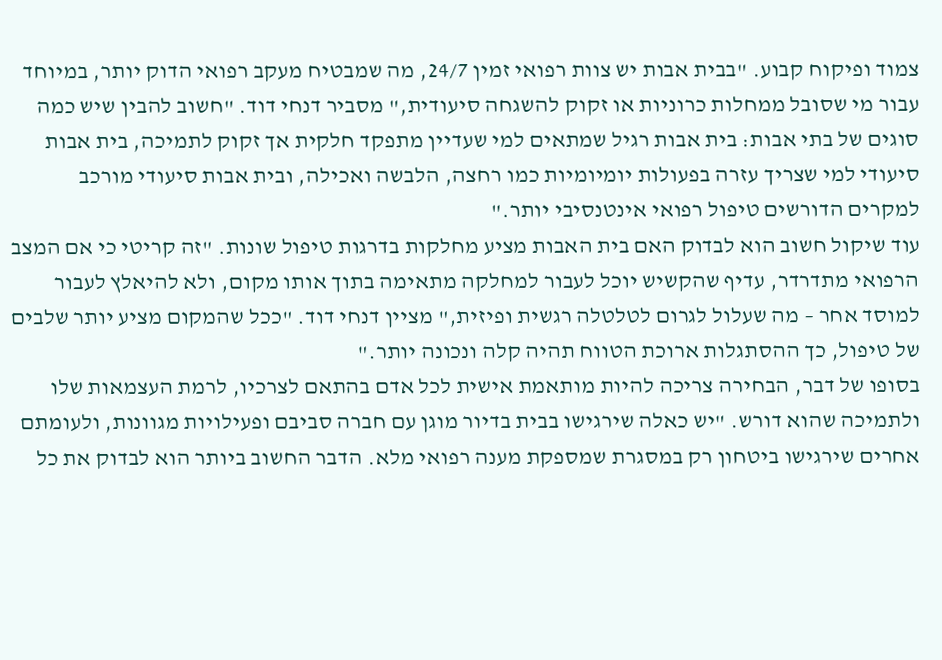צמוד ופיקוח קבוע. "בבית אבות יש צוות רפואי זמין 24/7, מה שמבטיח מעקב רפואי הדוק יותר, במיוחד עבור מי שסובל ממחלות כרוניות או זקוק להשגחה סיעודית," מסביר דנחי דוד. "חשוב להבין שיש כמה סוגים של בתי אבות: בית אבות רגיל שמתאים למי שעדיין מתפקד חלקית אך זקוק לתמיכה, בית אבות סיעודי למי שצריך עזרה בפעולות יומיומיות כמו רחצה, הלבשה ואכילה, ובית אבות סיעודי מורכב למקרים הדורשים טיפול רפואי אינטנסיבי יותר."
עוד שיקול חשוב הוא לבדוק האם בית האבות מציע מחלקות בדרגות טיפול שונות. "זה קריטי כי אם המצב הרפואי מתדרדר, עדיף שהקשיש יוכל לעבור למחלקה מתאימה בתוך אותו מקום, ולא להיאלץ לעבור למוסד אחר – מה שעלול לגרום לטלטלה רגשית ופיזית," מציין דנחי דוד. "ככל שהמקום מציע יותר שלבים של טיפול, כך ההסתגלות ארוכת הטווח תהיה קלה ונכונה יותר."
בסופו של דבר, הבחירה צריכה להיות מותאמת אישית לכל אדם בהתאם לצרכיו, לרמת העצמאות שלו ולתמיכה שהוא דורש. "יש כאלה שירגישו בבית בדיור מוגן עם חברה סביבם ופעילויות מגוונות, ולעומתם אחרים שירגישו ביטחון רק במסגרת שמספקת מענה רפואי מלא. הדבר החשוב ביותר הוא לבדוק את כל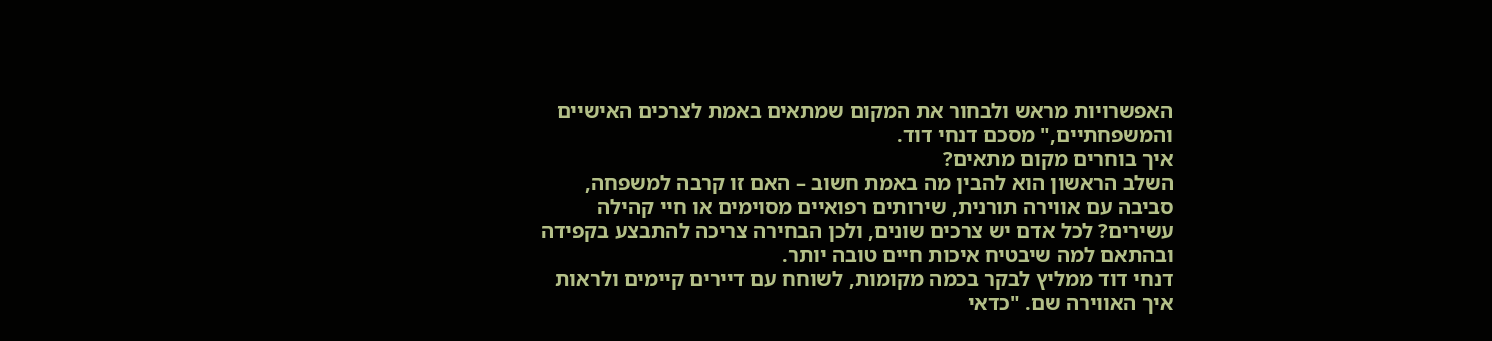האפשרויות מראש ולבחור את המקום שמתאים באמת לצרכים האישיים והמשפחתיים," מסכם דנחי דוד.
איך בוחרים מקום מתאים?
השלב הראשון הוא להבין מה באמת חשוב – האם זו קרבה למשפחה, סביבה עם אווירה תורנית, שירותים רפואיים מסוימים או חיי קהילה עשירים? לכל אדם יש צרכים שונים, ולכן הבחירה צריכה להתבצע בקפידה ובהתאם למה שיבטיח איכות חיים טובה יותר.
דנחי דוד ממליץ לבקר בכמה מקומות, לשוחח עם דיירים קיימים ולראות איך האווירה שם. "כדאי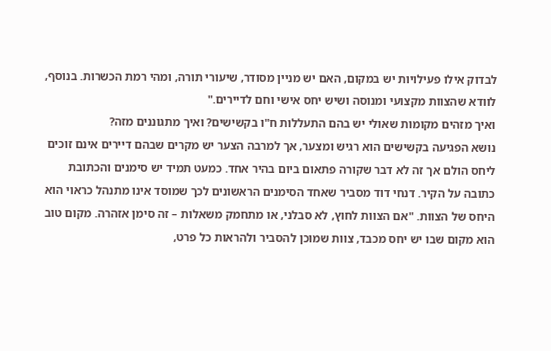לבדוק אילו פעילויות יש במקום, האם יש מניין מסודר, שיעורי תורה, ומהי רמת הכשרות. בנוסף, לוודא שהצוות מקצועי ומנוסה ושיש יחס אישי וחם לדיירים."
ואיך מזהים מקומות שאולי יש בהם התעללות ח"ו בקשישים? ואיך מתגוננים מזה?
נושא הפגיעה בקשישים הוא רגיש ומצער, אך למרבה הצער יש מקרים שבהם דיירים אינם זוכים ליחס הולם אך זה לא דבר שקורה פתאום ביום בהיר אחד. כמעט תמיד יש סימנים והכתובת כתובה על הקיר. דנחי דוד מסביר שאחד הסימנים הראשונים לכך שמוסד אינו מתנהל כראוי הוא היחס של הצוות. "אם הצוות לחוץ, לא סבלני, או מתחמק משאלות – זה סימן אזהרה. מקום טוב הוא מקום שבו יש יחס מכבד, צוות שמוכן להסביר ולהראות כל פרט,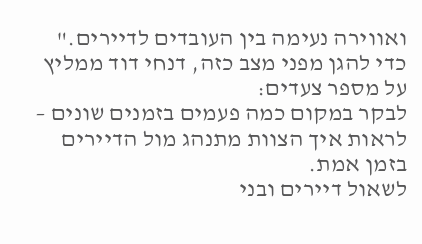ואווירה נעימה בין העובדים לדיירים."
כדי להגן מפני מצב כזה, דנחי דוד ממליץ על מספר צעדים:
לבקר במקום כמה פעמים בזמנים שונים – לראות איך הצוות מתנהג מול הדיירים בזמן אמת.
לשאול דיירים ובני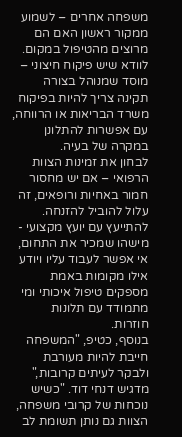משפחה אחרים – לשמוע ממקור ראשון האם הם מרוצים מהטיפול במקום.
לוודא שיש פיקוח חיצוני – מוסד שמנוהל בצורה תקינה צריך להיות בפיקוח משרד הבריאות או הרווחה, עם אפשרות להתלונן במקרה של בעיה.
לבחון את זמינות הצוות הרפואי – אם יש מחסור חמור באחיות ורופאים, זה עלול להוביל להזנחה.
להתייעץ עם יועץ מקצועי - מישהו שמכיר את התחום, אי אפשר לעבוד עליו ויודע אילו מקומות באמת מספקים טיפול איכותי ומי מתמודד עם תלונות חוזרות.
בנוסף, כטיפ, "המשפחה חייבת להיות מעורבת ולבקר לעיתים קרובות," מדגיש דנחי דוד. "כשיש נוכחות של קרובי משפחה, הצוות גם נותן תשומת לב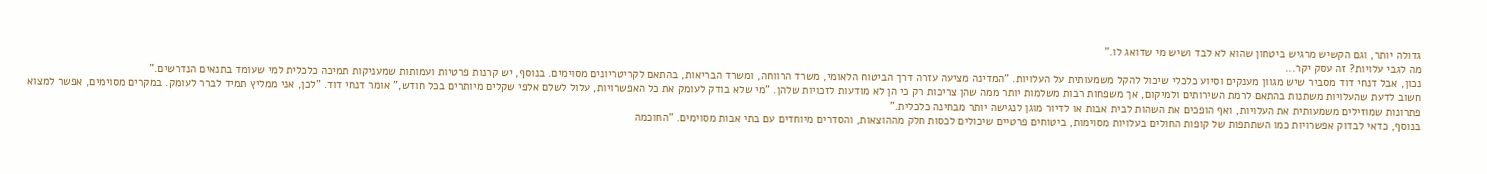גדולה יותר, וגם הקשיש מרגיש ביטחון שהוא לא לבד ושיש מי שדואג לו."
מה לגבי עלויות? זה עסק יקר...
נכון, אבל דנחי דוד מסביר שיש מגוון מענקים וסיוע כלכלי שיכול להקל משמעותית על העלויות. "המדינה מציעה עזרה דרך הביטוח הלאומי, משרד הרווחה, ומשרד הבריאות, בהתאם לקריטריונים מסוימים. בנוסף, יש קרנות פרטיות ועמותות שמעניקות תמיכה כלכלית למי שעומד בתנאים הנדרשים."
חשוב לדעת שהעלויות משתנות בהתאם לרמת השירותים ולמיקום, אך משפחות רבות משלמות יותר ממה שהן צריכות רק כי הן לא מודעות לזכויות שלהן. "מי שלא בודק לעומק את כל האפשרויות, עלול לשלם אלפי שקלים מיותרים בכל חודש," אומר דנחי דוד. "לכן, אני ממליץ תמיד לברר לעומק. במקרים מסוימים, אפשר למצוא פתרונות שמוזילים משמעותית את העלויות, ואף הופכים את השהות לבית אבות או לדיור מוגן לנגישה יותר מבחינה כלכלית."
בנוסף, כדאי לבדוק אפשרויות כמו השתתפות של קופות החולים בעלויות מסוימות, ביטוחים פרטיים שיכולים לכסות חלק מההוצאות, והסדרים מיוחדים עם בתי אבות מסוימים. "החוכמה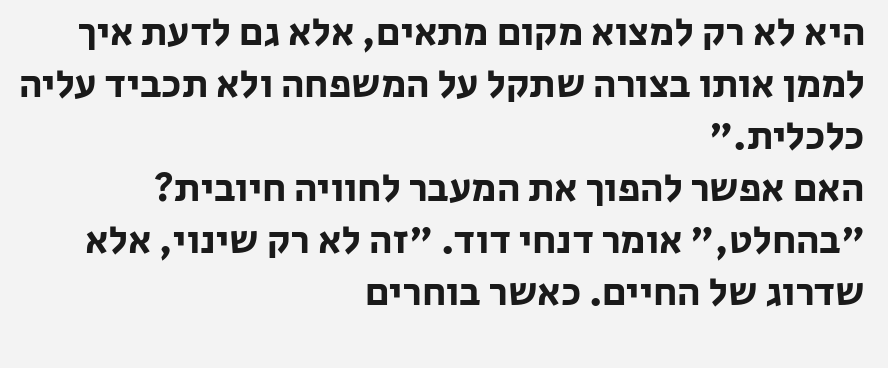היא לא רק למצוא מקום מתאים, אלא גם לדעת איך לממן אותו בצורה שתקל על המשפחה ולא תכביד עליה כלכלית."
האם אפשר להפוך את המעבר לחוויה חיובית?
"בהחלט," אומר דנחי דוד. "זה לא רק שינוי, אלא שדרוג של החיים. כאשר בוחרים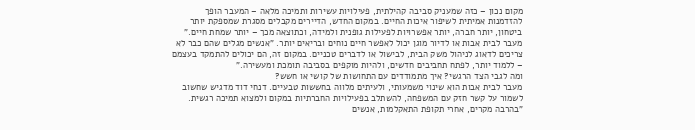מקום נכון – כזה שמעניק סביבה קהילתית, פעילויות עשירות ותמיכה מלאה – המעבר הופך להזדמנות אמיתית לשיפור איכות החיים. במקום החדש, הדיירים מקבלים מסגרת שמספקת יותר ביטחון, יותר חברה, יותר אפשרויות לפעילות גופנית ולמידה, וכתוצאה מכך – יותר שמחת חיים."
מעבר לבית אבות או לדיור מוגן יכול לאפשר חיים נוחים ובריאים יותר. "אנשים מגלים שהם כבר לא צריכים לדאוג לניהול משק הבית, לבישול או לדברים טכניים. במקום זה, הם יכולים להתמקד בעצמם – ללמוד יותר, לפתח תחביבים חדשים, ולהיות מוקפים בסביבה תומכת ומעשירה."
ומה לגבי הצד הרגשי? איך מתמודדים עם התחושות של קושי או חשש?
מעבר לבית אבות הוא שינוי משמעותי, ולעיתים מלווה בחששות טבעיים. דנחי דוד מדגיש שחשוב לשמור על קשר חזק עם המשפחה, להשתלב בפעילויות החברתיות במקום ולמצוא תמיכה רגשית. "בהרבה מקרים, אחרי תקופת התאקלמות, אנשים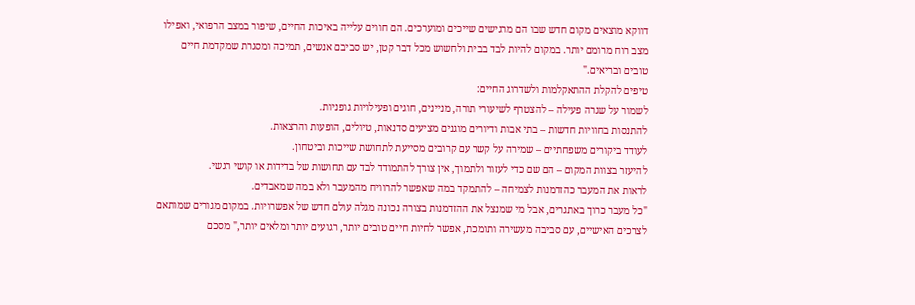דווקא מוצאים מקום חדש שבו הם מרגישים שייכים ומוערכים. הם חווים עלייה באיכות החיים, שיפור במצב הרפואי, ואפילו מצב רוח מרומם יותר. במקום להיות לבד בבית ולחשוש מכל דבר קטן, יש סביבם אנשים, תמיכה ומסגרת שמקדמת חיים טובים ובריאים."
טיפים להקלת ההתאקלמות ולשדרוג החיים:
לשמור על שגרה פעילה – להצטרף לשיעורי תורה, מניינים, חוגים ופעילויות גופניות.
להתנסות בחוויות חדשות – בתי אבות ודיורים מוגנים מציעים סדנאות, טיולים, הופעות והרצאות.
לעודד ביקורים משפחתיים – שמירה על קשר עם קרובים מסייעת לתחושת שייכות וביטחון.
להיעזר בצוות המקום – הם שם כדי לעזור ולתמוך, אין צורך להתמודד לבד עם תחושות של בדידות או קושי רגשי.
לראות את המעבר כהזדמנות לצמיחה – להתמקד במה שאפשר להרוויח מהמעבר ולא במה שמאבדים.
"כל מעבר כרוך באתגרים, אבל מי שמנצל את ההזדמנות בצורה נכונה מגלה עולם חדש של אפשרויות. במקום מגורים שמותאם לצרכים האישיים, עם סביבה מעשירה ותומכת, אפשר לחיות חיים טובים יותר, רגועים יותר ומלאים יותר," מסכם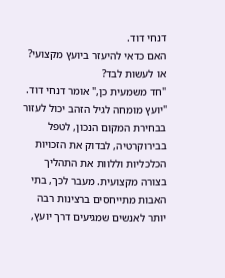דנחי דוד.
האם כדאי להיעזר ביועץ מקצועי? או לעשות לבד?
"חד משמעית כן," אומר דנחי דוד. "יועץ מומחה לגיל הזהב יכול לעזור בבחירת המקום הנכון, לטפל בבירוקרטיה, לבדוק את הזכויות הכלכליות וללוות את התהליך בצורה מקצועית. מעבר לכך, בתי האבות מתייחסים ברצינות רבה יותר לאנשים שמגיעים דרך יועץ,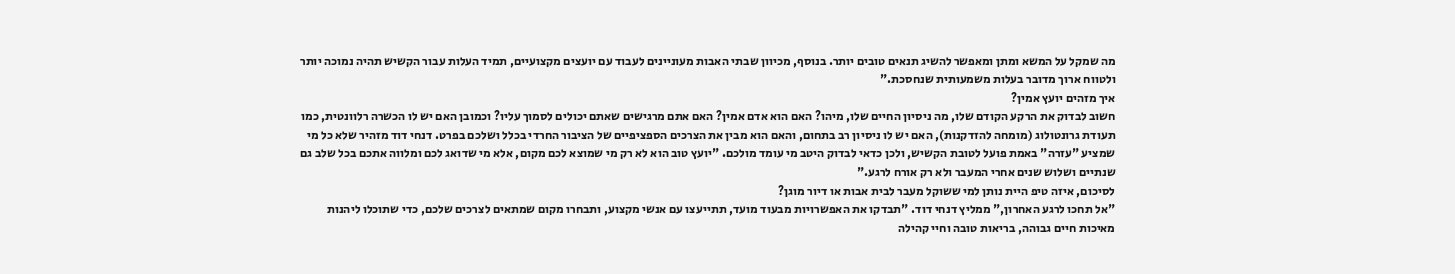מה שמקל על המשא ומתן ומאפשר להשיג תנאים טובים יותר. בנוסף, מכיוון שבתי האבות מעוניינים לעבוד עם יועצים מקצועיים, תמיד העלות עבור הקשיש תהיה נמוכה יותר ולטווח ארוך מדובר בעלות משמעותית שנחסכת."
איך מזהים יועץ אמין?
חשוב לבדוק את הרקע הקודם שלו, מה ניסיון החיים שלו, מיהו? האם הוא אדם אמין? האם אתם מרגישים שאתם יכולים לסמוך עליו? וכמובן האם יש לו הכשרה רלוונטית, כמו תעודת גרונטולוג (מומחה להזדקנות), האם יש לו ניסיון רב בתחום, והאם הוא מבין את הצרכים הספציפיים של הציבור החרדי בכלל ושלכם בפרט. דנחי דוד מזהיר שלא כל מי שמציע "עזרה" באמת פועל לטובת הקשיש, ולכן כדאי לבדוק היטב מי עומד מולכם. "יועץ טוב הוא לא רק מי שמוצא לכם מקום, אלא מי שדואג לכם ומלווה אתכם בכל שלב גם שנתיים ושלוש שנים אחרי המעבר ולא רק אורח לרגע."
לסיכום, איזה טיפ היית נותן למי ששוקל מעבר לבית אבות או דיור מוגן?
"אל תחכו לרגע האחרון," ממליץ דנחי דוד. "תבדקו את האפשרויות מבעוד מועד, תתייעצו עם אנשי מקצוע, ותבחרו מקום שמתאים לצרכים שלכם, כדי שתוכלו ליהנות מאיכות חיים גבוהה, בריאות טובה וחיי קהילה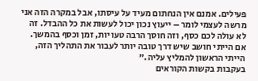פעילים. אמנם אין הנחתום מעיד על עיסתו, אבל במקרה הזה אני מרשה לעצמי לומר – ייעוץ נכון יכול לעשות את כל ההבדל. זה לא עולה לכם כסף, וזה חוסך הרבה טעויות, זמן וכסף בהמשך. אם הייתי חושב שיש דרך טובה יותר לעבור את התהליך הזה, הייתי הראשון להמליץ עליה."
בעקבות בקשות הקוראים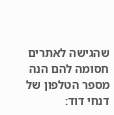שהגישה לאתרים חסומה להם הנה מספר הטלפון של דנחי דוד: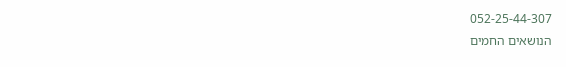052-25-44-307
הנושאים החמים